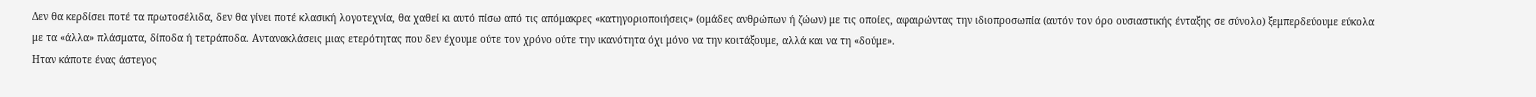Δεν θα κερδίσει ποτέ τα πρωτοσέλιδα, δεν θα γίνει ποτέ κλασική λογοτεχνία, θα χαθεί κι αυτό πίσω από τις απόμακρες «κατηγοριοποιήσεις» (ομάδες ανθρώπων ή ζώων) με τις οποίες, αφαιρώντας την ιδιοπροσωπία (αυτόν τον όρο ουσιαστικής ένταξης σε σύνολο) ξεμπερδεύουμε εύκολα με τα «άλλα» πλάσματα, δίποδα ή τετράποδα. Αντανακλάσεις μιας ετερότητας που δεν έχουμε ούτε τον χρόνο ούτε την ικανότητα όχι μόνο να την κοιτάξουμε, αλλά και να τη «δούμε».
Hταν κάποτε ένας άστεγος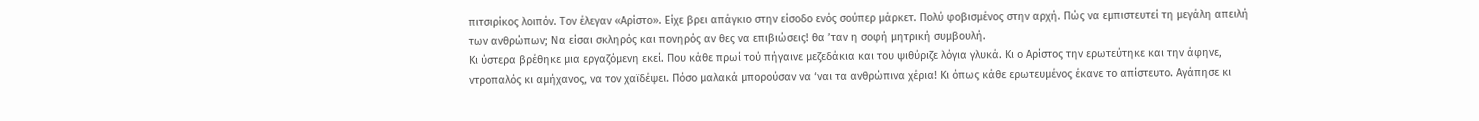πιτσιρίκος λοιπόν. Τον έλεγαν «Αρίστο». Είχε βρει απάγκιο στην είσοδο ενός σούπερ μάρκετ. Πολύ φοβισμένος στην αρχή. Πώς να εμπιστευτεί τη μεγάλη απειλή των ανθρώπων; Να είσαι σκληρός και πονηρός αν θες να επιβιώσεις! θα ’ταν η σοφή μητρική συμβουλή.
Κι ύστερα βρέθηκε μια εργαζόμενη εκεί. Που κάθε πρωί τού πήγαινε μεζεδάκια και του ψιθύριζε λόγια γλυκά. Κι ο Αρίστος την ερωτεύτηκε και την άφηνε, ντροπαλός κι αμήχανος, να τον χαϊδέψει. Πόσο μαλακά μπορούσαν να ‘ναι τα ανθρώπινα χέρια! Κι όπως κάθε ερωτευμένος έκανε το απίστευτο. Αγάπησε κι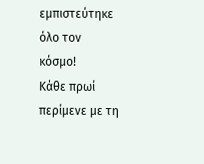εμπιστεύτηκε όλο τον κόσμο!
Κάθε πρωί περίμενε με τη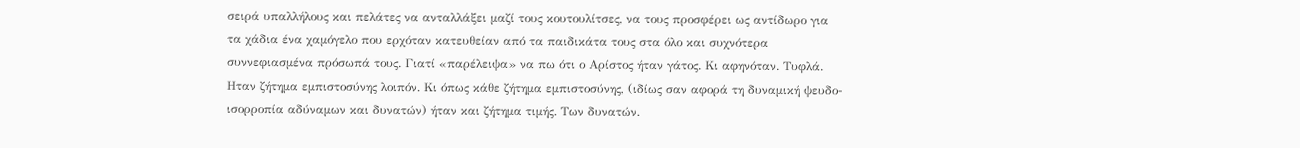σειρά υπαλλήλους και πελάτες να ανταλλάξει μαζί τους κουτουλίτσες, να τους προσφέρει ως αντίδωρο για τα χάδια ένα χαμόγελο που ερχόταν κατευθείαν από τα παιδικάτα τους στα όλο και συχνότερα συννεφιασμένα πρόσωπά τους. Γιατί «παρέλειψα» να πω ότι ο Αρίστος ήταν γάτος. Κι αφηνόταν. Τυφλά. Ηταν ζήτημα εμπιστοσύνης λοιπόν. Κι όπως κάθε ζήτημα εμπιστοσύνης, (ιδίως σαν αφορά τη δυναμική ψευδο-ισορροπία αδύναμων και δυνατών) ήταν και ζήτημα τιμής. Των δυνατών.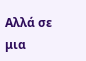Αλλά σε μια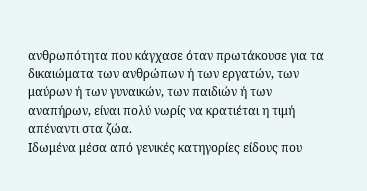ανθρωπότητα που κάγχασε όταν πρωτάκουσε για τα δικαιώματα των ανθρώπων ή των εργατών, των μαύρων ή των γυναικών, των παιδιών ή των αναπήρων, είναι πολύ νωρίς να κρατιέται η τιμή απέναντι στα ζώα.
Ιδωμένα μέσα από γενικές κατηγορίες είδους που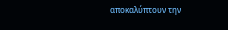αποκαλύπτουν την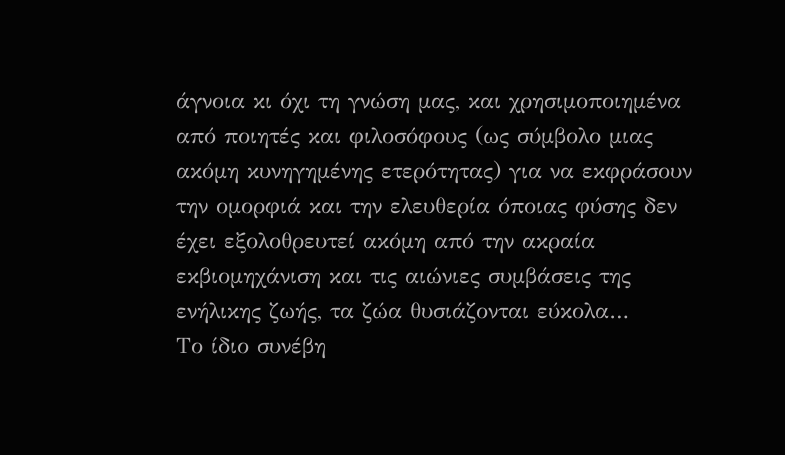άγνοια κι όχι τη γνώση μας, και χρησιμοποιημένα από ποιητές και φιλοσόφους (ως σύμβολο μιας ακόμη κυνηγημένης ετερότητας) για να εκφράσουν την ομορφιά και την ελευθερία όποιας φύσης δεν έχει εξολοθρευτεί ακόμη από την ακραία εκβιομηχάνιση και τις αιώνιες συμβάσεις της ενήλικης ζωής, τα ζώα θυσιάζονται εύκολα…
Το ίδιο συνέβη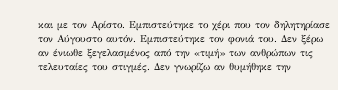και με τον Αρίστο. Εμπιστεύτηκε το χέρι που τον δηλητηρίασε τον Αύγουστο αυτόν. Εμπιστεύτηκε τον φονιά του. Δεν ξέρω αν ένιωθε ξεγελασμένος από την «τιμή» των ανθρώπων τις τελευταίες του στιγμές. Δεν γνωρίζω αν θυμήθηκε την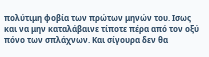πολύτιμη φοβία των πρώτων μηνών του. Ισως και να μην καταλάβαινε τίποτε πέρα από τον οξύ πόνο των σπλάχνων. Και σίγουρα δεν θα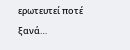ερωτευτεί ποτέ ξανά…